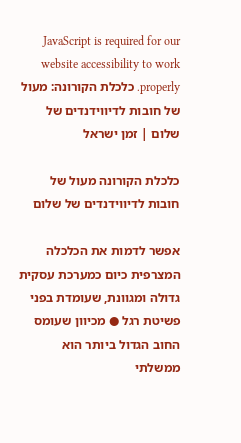JavaScript is required for our website accessibility to work properly. כלכלת הקורונה: מעול של חובות לדיווידנדים של שלום | זמן ישראל

כלכלת הקורונה מעול של חובות לדיווידנדים של שלום

אפשר לדמות את הכלכלה המצרפית כיום כמערכת עסקית גדולה ומגוונת, שעומדת בפני פשיטת רגל ● מכיוון שעומס החוב הגדול ביותר הוא ממשלתי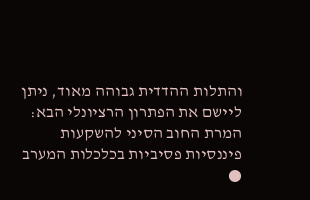והתלות ההדדית גבוהה מאוד, ניתן ליישם את הפתרון הרציונלי הבא: המרת החוב הסיני להשקעות פיננסיות פסיביות בכלכלות המערב ●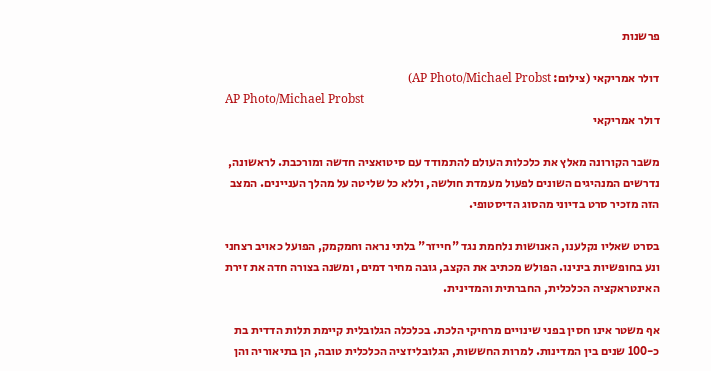פרשנות

דולר אמריקאי (צילום: AP Photo/Michael Probst)
AP Photo/Michael Probst
דולר אמריקאי

משבר הקורונה מאלץ את כלכלות העולם להתמודד עם סיטואציה חדשה ומורכבת. לראשונה, נדרשים המנהיגים השונים לפעול מעמדת חולשה, וללא כל שליטה על מהלך העניינים. המצב הזה מזכיר סרט בדיוני מהסוג הדיסטופי.

בסרט שאליו נקלענו, האנושות נלחמת נגד "חייזר" בלתי נראה וחמקמק, הפועל כאויב רצחני ונע בחופשיות בינינו. הפולש מכתיב את הקצב, גובה מחיר דמים, ומשנה בצורה חדה את זירת האינטראקציה הכלכלית, החברתית והמדינית.

אף משטר אינו חסין בפני שינויים מרחיקי הלכת. בכלכלה הגלובלית קיימת תלות הדדית בת כ-100 שנים בין המדינות. למרות החששות, הגלובליזציה הכלכלית טובה, הן בתיאוריה והן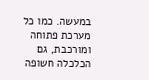במעשה. כמו כל מערכת פתוחה ומורכבת, גם הכלכלה חשופה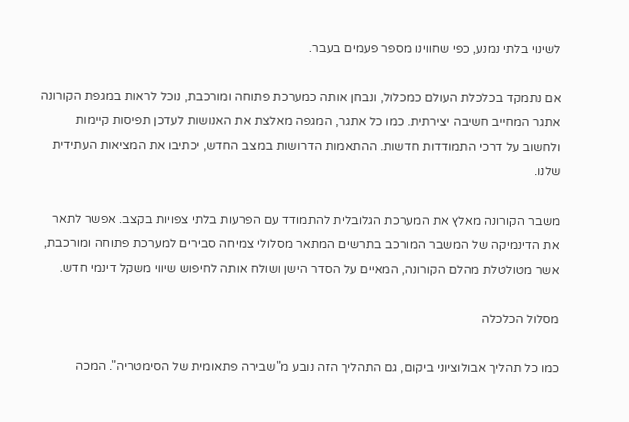לשינוי בלתי נמנע, כפי שחווינו מספר פעמים בעבר.

אם נתמקד בכלכלת העולם כמכלול, ונבחן אותה כמערכת פתוחה ומורכבת, נוכל לראות במגפת הקורונה אתגר המחייב חשיבה יצירתית. כמו כל אתגר, המגפה מאלצת את האנושות לעדכן תפיסות קיימות ולחשוב על דרכי התמודדות חדשות. ההתאמות הדרושות במצב החדש, יכתיבו את המציאות העתידית שלנו.

משבר הקורונה מאלץ את המערכת הגלובלית להתמודד עם הפרעות בלתי צפויות בקצב. אפשר לתאר את הדינמיקה של המשבר המורכב בתרשים המתאר מסלולי צמיחה סבירים למערכת פתוחה ומורכבת, אשר מטולטלת מהלם הקורונה, המאיים על הסדר הישן ושולח אותה לחיפוש שיווי משקל דינמי חדש.

מסלול הכלכלה

כמו כל תהליך אבולוציוני ביקום, גם התהליך הזה נובע מ"שבירה פתאומית של הסימטריה". המכה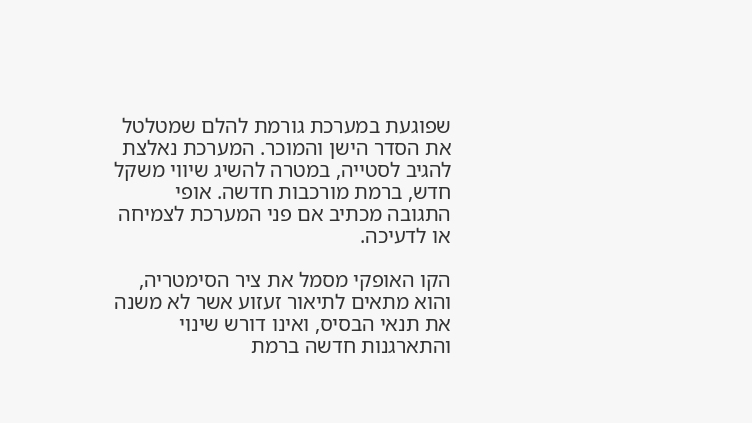שפוגעת במערכת גורמת להלם שמטלטל את הסדר הישן והמוכר. המערכת נאלצת להגיב לסטייה, במטרה להשיג שיווי משקל חדש, ברמת מורכבות חדשה. אופי התגובה מכתיב אם פני המערכת לצמיחה או לדעיכה.

הקו האופקי מסמל את ציר הסימטריה, והוא מתאים לתיאור זעזוע אשר לא משנה את תנאי הבסיס, ואינו דורש שינוי והתארגנות חדשה ברמת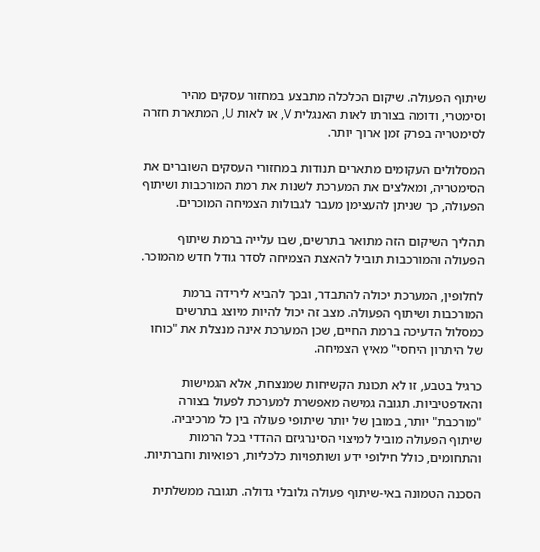שיתוף הפעולה. שיקום הכלכלה מתבצע במחזור עסקים מהיר וסימטרי, ודומה בצורתו לאות האנגלית V, או לאות U, המתארת חזרה לסימטריה בפרק זמן ארוך יותר.

המסלולים העקומים מתארים תנודות במחזורי העסקים השוברים את הסימטריה, ומאלצים את המערכת לשנות את רמת המורכבות ושיתוף הפעולה, כך שניתן להעצימן מעבר לגבולות הצמיחה המוכרים.

תהליך השיקום הזה מתואר בתרשים, שבו עלייה ברמת שיתוף הפעולה והמורכבות תוביל להאצת הצמיחה לסדר גודל חדש מהמוכר.

לחלופין, המערכת יכולה להתבדר, ובכך להביא לירידה ברמת המורכבות ושיתוף הפעולה. מצב זה יכול להיות מיוצג בתרשים כמסלול הדעיכה ברמת החיים, שכן המערכת אינה מנצלת את "כוחו של היתרון היחסי" מאיץ הצמיחה.

כרגיל בטבע, זו לא תכונת הקשיחות שמנצחת, אלא הגמישות והאדפטיביות. תגובה גמישה מאפשרת למערכת לפעול בצורה "מורכבת" יותר, במובן של יותר שיתופי פעולה בין כל מרכיביה. שיתוף הפעולה מוביל למיצוי הסינרגיזם ההדדי בכל הרמות והתחומים, כולל חילופי ידע ושותפויות כלכליות, רפואיות וחברתיות.

הסכנה הטמונה באי-שיתוף פעולה גלובלי גדולה. תגובה ממשלתית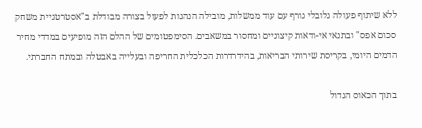ללא שיתוף פעולה גלובלי גורף עם עוד ממשלות, מובילה הנהגות לפעול בצורה מבודלת ב"אסטרטגיית משחק סכום אפס" ובתנאי אי-ודאות קיצוניים ומחסור במשאבים. הסימפטומים של ההלם הזה מופיעים במדדי מחיר הדמים היומי, בקריסת שירותי הבריאות, בהידרדרות הכלכלית החריפה ובעלייה באבטלה ובמתח החברתי.

בתוך הכאוס הגדול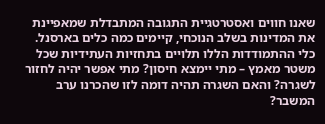שאנו חווים ואסטרטגיית התגובה המתבדלת שמאפיינת את המדינות בשלב הנוכחי, קיימים כמה כלים בארסנל. כלי ההתמודדות הללו תלויים בתחזיות העתידיות שכל משטר מאמץ – מתי יימצא חיסון? מתי אפשר יהיה לחזור לשגרה? והאם השגרה תהיה דומה לזו שהכרנו ערב המשבר?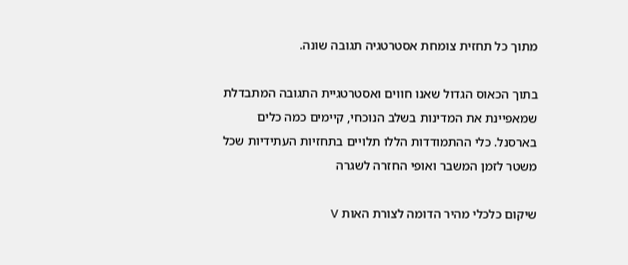מתוך כל תחזית צומחת אסטרטגיה תגובה שונה.

בתוך הכאוס הגדול שאנו חווים ואסטרטגיית התגובה המתבדלת שמאפיינת את המדינות בשלב הנוכחי, קיימים כמה כלים בארסנל. כלי ההתמודדות הללו תלויים בתחזיות העתידיות שכל משטר לזמן המשבר ואופי החזרה לשגרה

שיקום כלכלי מהיר הדומה לצורת האות V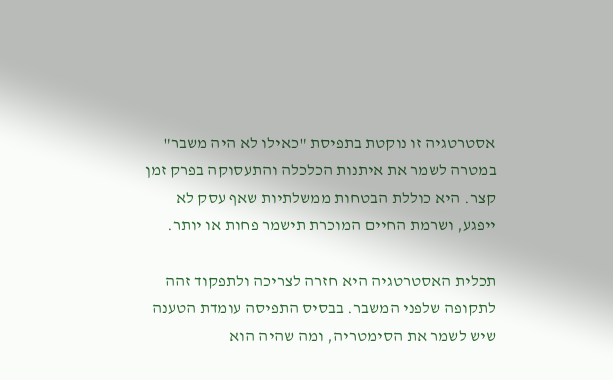אסטרטגיה זו נוקטת בתפיסת "כאילו לא היה משבר" במטרה לשמר את איתנות הכלכלה והתעסוקה בפרק זמן קצר. היא כוללת הבטחות ממשלתיות שאף עסק לא ייפגע, ושרמת החיים המוכרת תישמר פחות או יותר.

תכלית האסטרטגיה היא חזרה לצריכה ולתפקוד זהה לתקופה שלפני המשבר. בבסיס התפיסה עומדת הטענה שיש לשמר את הסימטריה, ומה שהיה הוא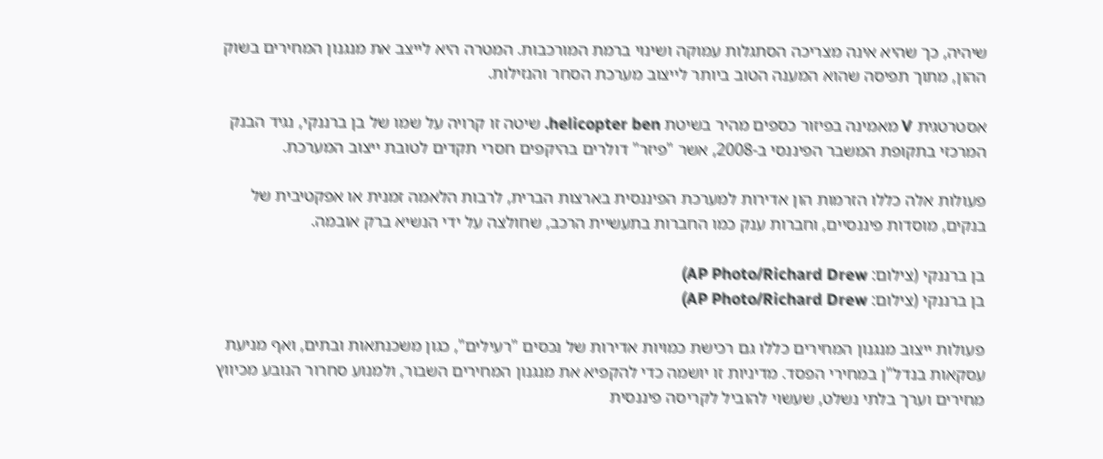שיהיה, כך שהיא אינה מצריכה הסתגלות עמוקה ושינוי ברמת המורכבות. המטרה היא לייצב את מנגנון המחירים בשוק ההון, מתוך תפיסה שהוא המענה הטוב ביותר לייצוב מערכת הסחר והנזילות.

אסטרטגית V מאמינה בפיזור כספים מהיר בשיטת helicopter ben. שיטה זו קרויה על שמו של בן ברננקי, נגיד הבנק המרכזי בתקופת המשבר הפיננסי ב-2008, אשר "פיזר" דולרים בהיקפים חסרי תקדים לטובת ייצוב המערכת.

פעולות אלה כללו הזרמות הון אדירות למערכת הפיננסית בארצות הברית, לרבות הלאמה זמנית או אפקטיבית של בנקים, מוסדות פיננסיים, וחברות ענק כמו החברות בתעשיית הרכב, שחולצה על ידי הנשיא ברק אובמה.

בן ברננקי (צילום: AP Photo/Richard Drew)
בן ברננקי (צילום: AP Photo/Richard Drew)

פעולות ייצוב מנגנון המחירים כללו גם רכישת כמויות אדירות של נכסים "רעילים", כגון משכנתאות ובתים, ואף מניעת עסקאות בנדל"ן במחירי הפסד. מדיניות זו יושמה כדי להקפיא את מנגנון המחירים השבור, ולמנוע סחרור הנובע מכיווץ מחירים וערך בלתי נשלט, שעשוי להוביל לקריסה פיננסית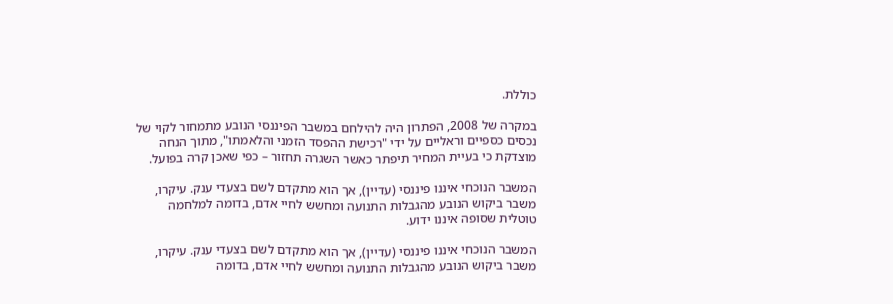כוללת.

במקרה של 2008, הפתרון היה להילחם במשבר הפיננסי הנובע מתמחור לקוי של נכסים כספיים וראליים על ידי "רכישת ההפסד הזמני והלאמתו", מתוך הנחה מוצדקת כי בעיית המחיר תיפתר כאשר השגרה תחזור – כפי שאכן קרה בפועל.

המשבר הנוכחי איננו פיננסי (עדיין), אך הוא מתקדם לשם בצעדי ענק. עיקרו, משבר ביקוש הנובע מהגבלות התנועה ומחשש לחיי אדם, בדומה למלחמה טוטלית שסופה איננו ידוע.

המשבר הנוכחי איננו פיננסי (עדיין), אך הוא מתקדם לשם בצעדי ענק. עיקרו, משבר ביקוש הנובע מהגבלות התנועה ומחשש לחיי אדם, בדומה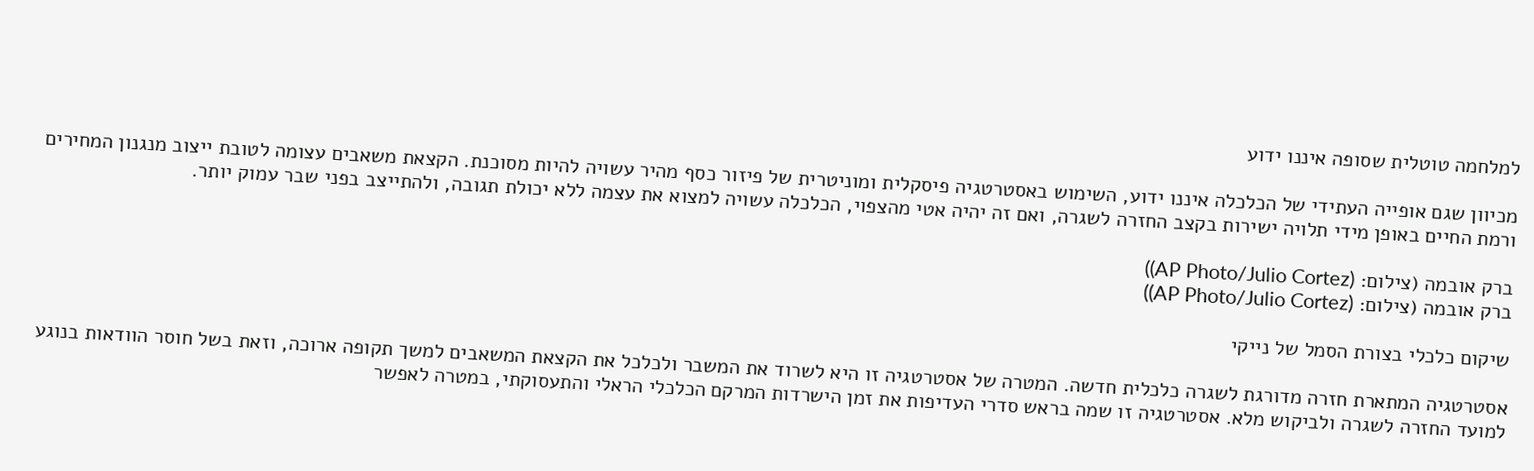למלחמה טוטלית שסופה איננו ידוע

מכיוון שגם אופייה העתידי של הכלכלה איננו ידוע, השימוש באסטרטגיה פיסקלית ומוניטרית של פיזור כסף מהיר עשויה להיות מסוכנת. הקצאת משאבים עצומה לטובת ייצוב מנגנון המחירים ורמת החיים באופן מידי תלויה ישירות בקצב החזרה לשגרה, ואם זה יהיה אטי מהצפוי, הכלכלה עשויה למצוא את עצמה ללא יכולת תגובה, ולהתייצב בפני שבר עמוק יותר.

ברק אובמה (צילום: (AP Photo/Julio Cortez))
ברק אובמה (צילום: (AP Photo/Julio Cortez))

שיקום כלכלי בצורת הסמל של נייקי

אסטרטגיה המתארת חזרה מדורגת לשגרה כלכלית חדשה. המטרה של אסטרטגיה זו היא לשרוד את המשבר ולכלכל את הקצאת המשאבים למשך תקופה ארוכה, וזאת בשל חוסר הוודאות בנוגע למועד החזרה לשגרה ולביקוש מלא. אסטרטגיה זו שמה בראש סדרי העדיפות את זמן הישרדות המרקם הכלכלי הראלי והתעסוקתי, במטרה לאפשר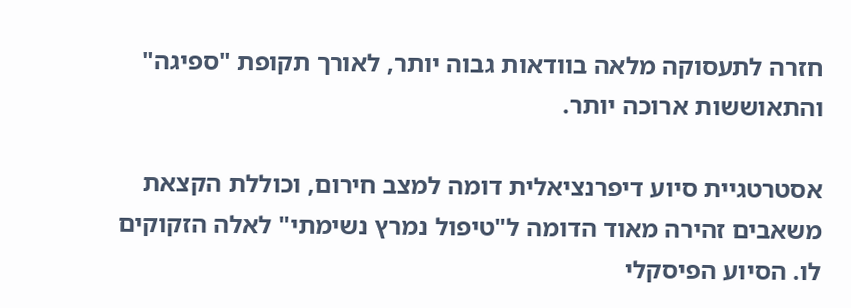חזרה לתעסוקה מלאה בוודאות גבוה יותר, לאורך תקופת "ספיגה" והתאוששות ארוכה יותר.

אסטרטגיית סיוע דיפרנציאלית דומה למצב חירום, וכוללת הקצאת משאבים זהירה מאוד הדומה ל"טיפול נמרץ נשימתי" לאלה הזקוקים לו. הסיוע הפיסקלי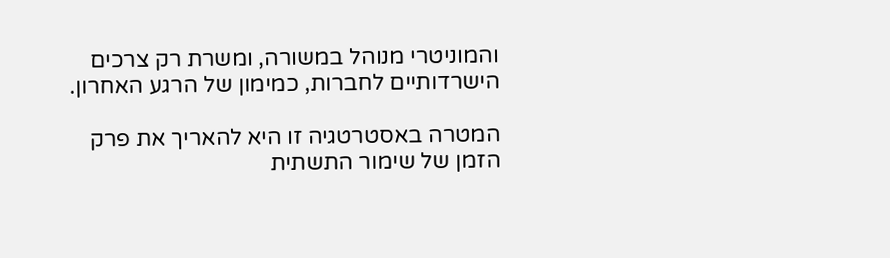והמוניטרי מנוהל במשורה, ומשרת רק צרכים הישרדותיים לחברות, כמימון של הרגע האחרון.

המטרה באסטרטגיה זו היא להאריך את פרק הזמן של שימור התשתית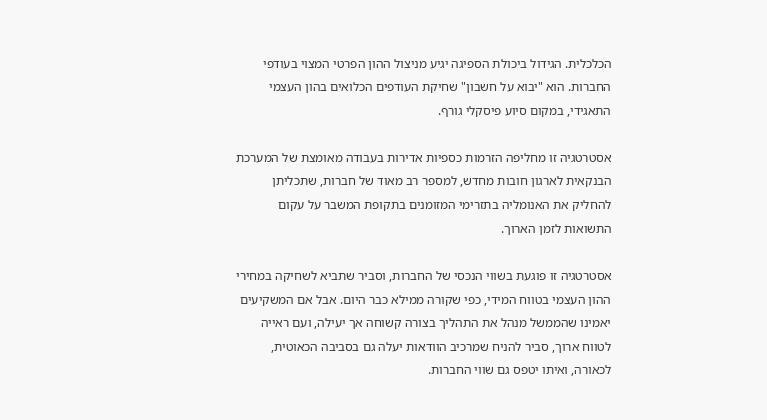הכלכלית. הגידול ביכולת הספיגה יגיע מניצול ההון הפרטי המצוי בעודפי החברות. הוא "יבוא על חשבון" שחיקת העודפים הכלואים בהון העצמי התאגידי, במקום סיוע פיסקלי גורף.

אסטרטגיה זו מחליפה הזרמות כספיות אדירות בעבודה מאומצת של המערכת הבנקאית לארגון חובות מחדש, למספר רב מאוד של חברות, שתכליתן להחליק את האנומליה בתזרימי המזומנים בתקופת המשבר על עקום התשואות לזמן הארוך.

אסטרטגיה זו פוגעת בשווי הנכסי של החברות, וסביר שתביא לשחיקה במחירי ההון העצמי בטווח המידי, כפי שקורה ממילא כבר היום. אבל אם המשקיעים יאמינו שהממשל מנהל את התהליך בצורה קשוחה אך יעילה, ועם ראייה לטווח ארוך, סביר להניח שמרכיב הוודאות יעלה גם בסביבה הכאוטית, לכאורה, ואיתו יטפס גם שווי החברות.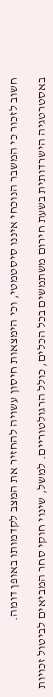חשוב לזכור כי המשבר הנוכחי איננו סיסטמטי, וכי הימצאות חיסון עשויה להחזיר את המצב לקדמותו באופן דומה.

באסטרטגיה הישרדותית בשעת חירום משתמשים בכל הכלים, כולל הרגולטוריים. למשל, שינוי חוקי סחר המביאים לביטול זכויות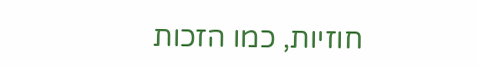חוזיות, כמו הזכות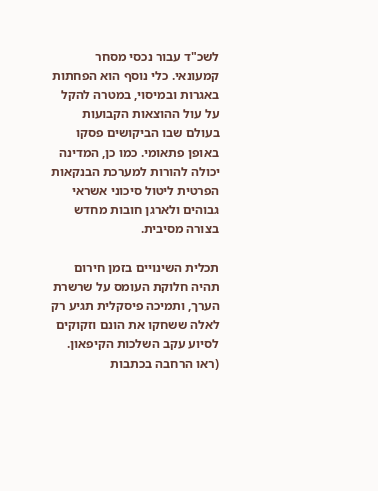לשכ"ד עבור נכסי מסחר קמעונאי. כלי נוסף הוא הפחתות באגרות ובמיסוי, במטרה להקל על עול ההוצאות הקבועות בעולם שבו הביקושים פסקו באופן פתאומי. כמו כן, המדינה יכולה להורות למערכת הבנקאות הפרטית ליטול סיכוני אשראי גבוהים ולארגן חובות מחדש בצורה מסיבית.

תכלית השינויים בזמן חירום תהיה חלוקת העומס על שרשרת הערך, ותמיכה פיסקלית תגיע רק לאלה ששחקו את הונם וזקוקים לסיוע עקב השלכות הקיפאון. (ראו הרחבה בכתבות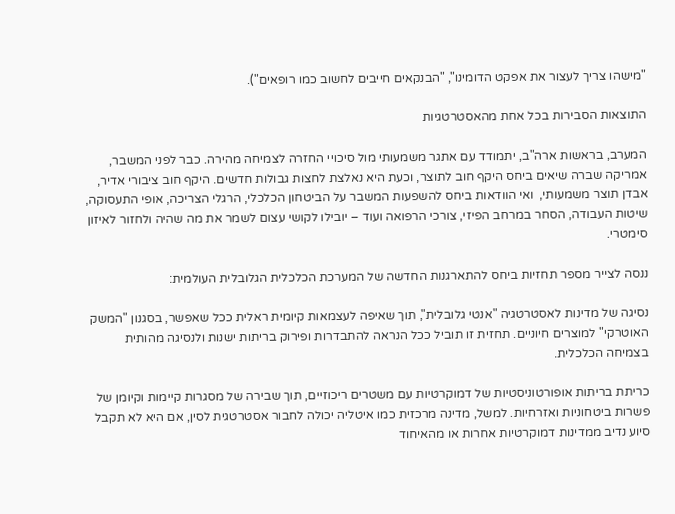"מישהו צריך לעצור את אפקט הדומינו", "הבנקאים חייבים לחשוב כמו רופאים").

התוצאות הסבירות בכל אחת מהאסטרטגיות

המערב, בראשות ארה"ב, יתמודד עם אתגר משמעותי מול סיכויי החזרה לצמיחה מהירה. כבר לפני המשבר, אמריקה שברה שיאים ביחס היקף חוב לתוצר, וכעת היא נאלצת לחצות גבולות חדשים. היקף חוב ציבורי אדיר, אבדן תוצר משמעותי,  ואי הוודאות ביחס להשפעות המשבר על הביטחון הכלכלי, הרגלי הצריכה, אופי התעסוקה, שיטות העבודה, הסחר במרחב הפיזי, צורכי הרפואה ועוד – יובילו לקושי עצום לשמר את מה שהיה ולחזור לאיזון סימטרי.

ננסה לצייר מספר תחזיות ביחס להתארגנות החדשה של המערכת הכלכלית הגלובלית העולמית:

נסיגה של מדינות לאסטרטגיה "אנטי גלובלית", תוך שאיפה לעצמאות קיומית ראלית ככל שאפשר, בסגנון "המשק האוטרקי" למוצרים חיוניים. תחזית זו תוביל ככל הנראה להתבדרות ופירוק בריתות ישנות ולנסיגה מהותית בצמיחה הכלכלית.

כריתת בריתות אופורטוניסטיות של דמוקרטיות עם משטרים ריכוזיים, תוך שבירה של מסגרות קיימות וקיומן של פשרות ביטחוניות ואזרחיות. למשל, מדינה מרכזית כמו איטליה יכולה לחבור אסטרטגית לסין, אם היא לא תקבל סיוע נדיב ממדינות דמוקרטיות אחרות או מהאיחוד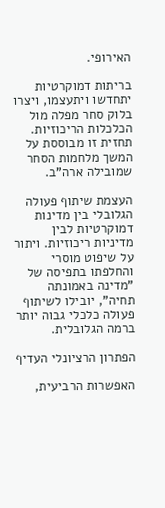האירופי.

בריתות דמוקרטיות יתחדשו ויתעצמו, ויצרו בלוק סחר מפלה מול הכלכלות הריכוזיות. תחזית זו מבוססת על המשך מלחמות הסחר שמובילה ארה"ב.

העצמת שיתוף פעולה הגלובלי בין מדינות דמוקרטיות לבין מדיניות ריכוזיות. ויתור על שיפוט מוסרי והחלפתו בתפיסה של "מדינה באמונתה תחיה", יובילו לשיתוף פעולה כלכלי גבוה יותר ברמה הגלובלית.

הפתרון הרציונלי העדיף

האפשרות הרביעית,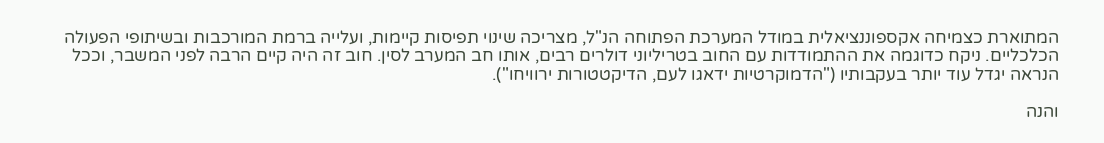המתוארת כצמיחה אקספוננציאלית במודל המערכת הפתוחה הנ"ל, מצריכה שינוי תפיסות קיימות, ועלייה ברמת המורכבות ובשיתופי הפעולה הכלכליים. ניקח כדוגמה את ההתמודדות עם החוב בטריליוני דולרים רבים, אותו חב המערב לסין. חוב זה היה קיים הרבה לפני המשבר, וככל הנראה יגדל עוד יותר בעקבותיו ("הדמוקרטיות ידאגו לעם, הדיקטטורות ירוויחו").

והנה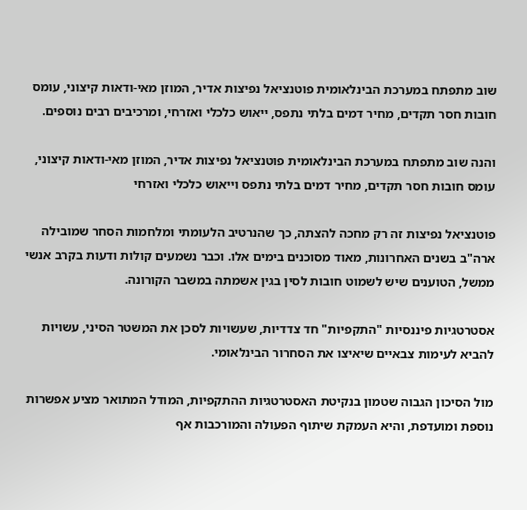שוב מתפתח במערכת הבינלאומית פוטנציאל נפיצות אדיר, המוזן מאי-ודאות קיצוני, עומס חובות חסר תקדים, מחיר דמים בלתי נתפס, ייאוש כלכלי ואזרחי, ומרכיבים רבים נוספים.

והנה שוב מתפתח במערכת הבינלאומית פוטנציאל נפיצות אדיר, המוזן מאי-ודאות קיצוני, עומס חובות חסר תקדים, מחיר דמים בלתי נתפס וייאוש כלכלי ואזרחי

פוטנציאל נפיצות זה רק מחכה להצתה, כך שהנרטיב הלעומתי ומלחמות הסחר שמובילה ארה"ב בשנים האחרונות, מאוד מסוכנים בימים אלו. וכבר נשמעים קולות ודעות בקרב אנשי ממשל, הטוענים שיש לשמוט חובות לסין בגין אשמתה במשבר הקורונה.

אסטרטגיות פיננסיות "התקפיות" חד צדדיות, שעשויות לסכן את המשטר הסיני, עשויות להביא לעימות צבאיים שיאיצו את הסחרור הבינלאומי.

מול הסיכון הגבוה שטמון בנקיטת האסטרטגיות ההתקפיות, המודל המתואר מציע אפשרות נוספת ומועדפת, והיא העמקת שיתוף הפעולה והמורכבות אף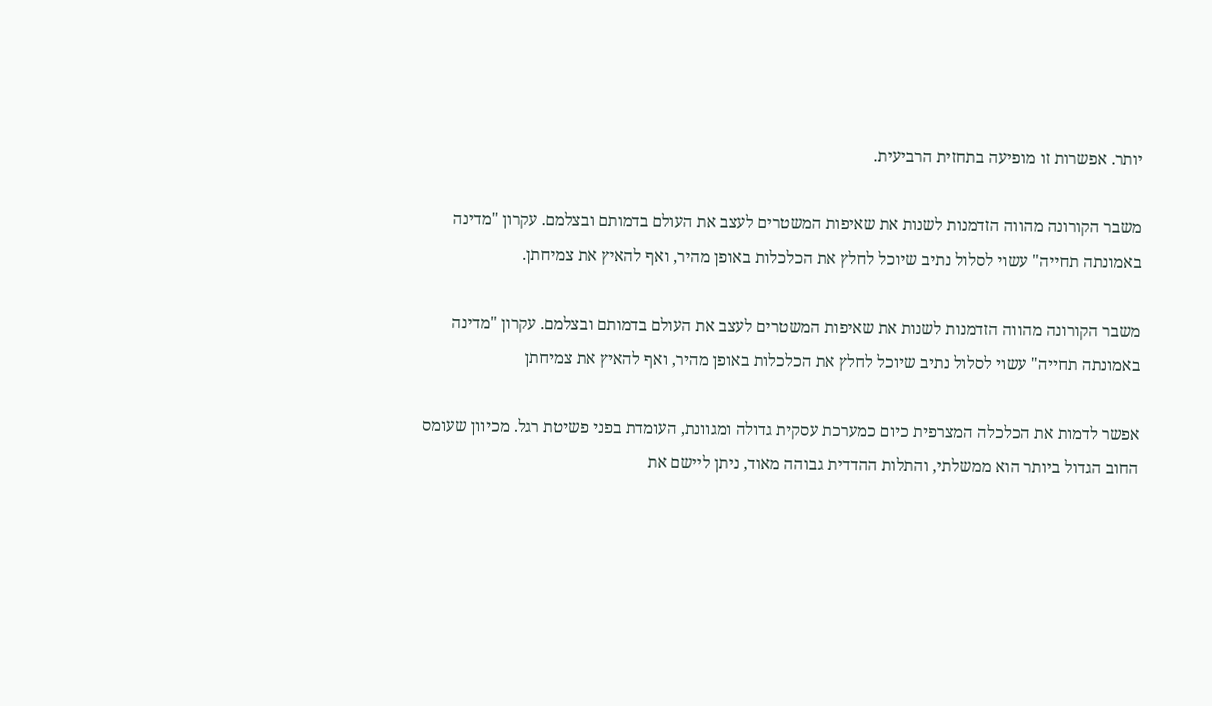יותר. אפשרות זו מופיעה בתחזית הרביעית.

משבר הקורונה מהווה הזדמנות לשנות את שאיפות המשטרים לעצב את העולם בדמותם ובצלמם. עקרון "מדינה באמונתה תחייה" עשוי לסלול נתיב שיוכל לחלץ את הכלכלות באופן מהיר, ואף להאיץ את צמיחתן.

משבר הקורונה מהווה הזדמנות לשנות את שאיפות המשטרים לעצב את העולם בדמותם ובצלמם. עקרון "מדינה באמונתה תחייה" עשוי לסלול נתיב שיוכל לחלץ את הכלכלות באופן מהיר, ואף להאיץ את צמיחתן

אפשר לדמות את הכלכלה המצרפית כיום כמערכת עסקית גדולה ומגוונת, העומדת בפני פשיטת רגל. מכיוון שעומס החוב הגדול ביותר הוא ממשלתי, והתלות ההדדית גבוהה מאוד, ניתן ליישם את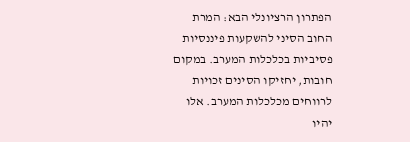הפתרון הרציונלי הבא: המרת החוב הסיני להשקעות פיננסיות פסיביות בכלכלות המערב. במקום חובות, יחזיקו הסינים זכויות לרווחים מכלכלות המערב. אלו יהיו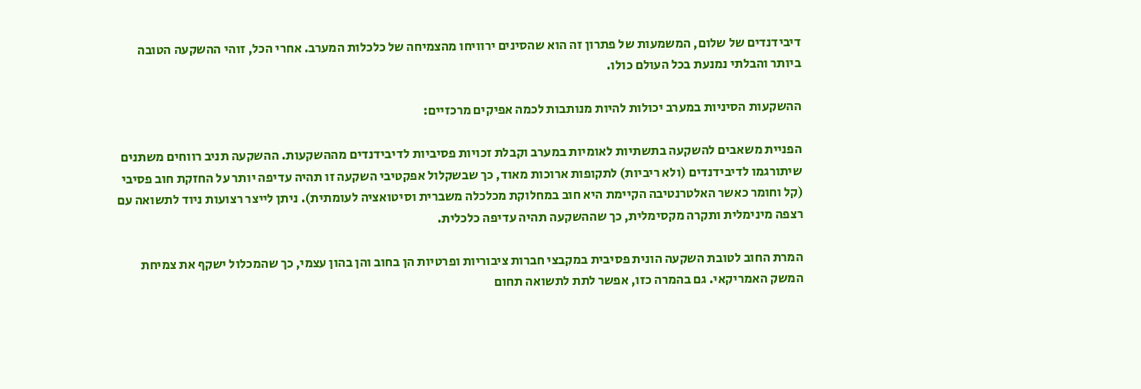דיבידנדים של שלום, המשמעות של פתרון זה הוא שהסינים ירוויחו מהצמיחה של כלכלות המערב. אחרי הכל, זוהי ההשקעה הטובה ביותר והבלתי נמנעת בכל העולם כולו.

ההשקעות הסיניות במערב יכולות להיות מנותבות לכמה אפיקים מרכזיים:

הפניית משאבים להשקעה בתשתיות לאומיות במערב וקבלת זכויות פסיביות לדיבידנדים מההשקעות. ההשקעה תניב רווחים משתנים שיתורגמו לדיבידנדים (ולא ריביות) לתקופות ארוכות מאוד, כך שבשקלול אפקטיבי השקעה זו תהיה עדיפה יותר על החזקת חוב פסיבי (קל וחומר כאשר האלטרנטיבה הקיימת היא חוב במחלוקת מכלכלה משברית וסיטואציה לעומתית). ניתן לייצר רצועות ניוד לתשואה עם רצפה מינימלית ותקרה מקסימלית, כך שההשקעה תהיה עדיפה כלכלית.

המרת החוב לטובת השקעה הונית פסיבית במקבצי חברות ציבוריות ופרטיות הן בחוב והן בהון עצמי, כך שהמכלול ישקף את צמיחת המשק האמריקאי. גם בהמרה כזו, אפשר לתת לתשואה תחום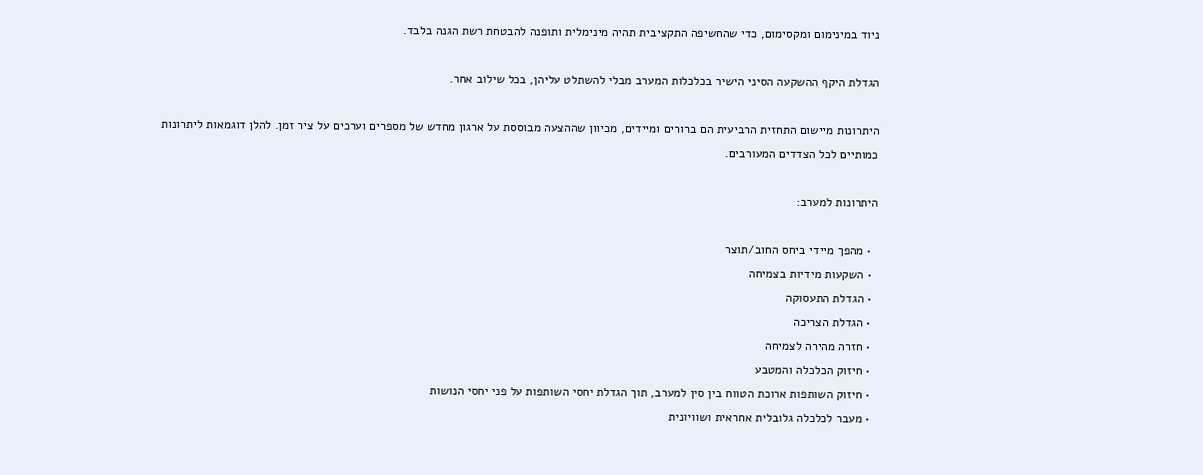ניוד במינימום ומקסימום, כדי שהחשיפה התקציבית תהיה מינימלית ותופנה להבטחת רשת הגנה בלבד.

הגדלת היקף ההשקעה הסיני הישיר בכלכלות המערב מבלי להשתלט עליהן, בכל שילוב אחר.

היתרונות מיישום התחזית הרביעית הם ברורים ומיידים, מכיוון שההצעה מבוססת על ארגון מחדש של מספרים וערכים על ציר זמן. להלן דוגמאות ליתרונות כמותיים לכל הצדדים המעורבים.

היתרונות למערב:

  • מהפך מיידי ביחס החוב/תוצר
  • השקעות מידיות בצמיחה
  • הגדלת התעסוקה
  • הגדלת הצריכה
  • חזרה מהירה לצמיחה
  • חיזוק הכלכלה והמטבע
  • חיזוק השותפות ארוכת הטווח בין סין למערב, תוך הגדלת יחסי השותפות על פני יחסי הנושות
  • מעבר לכלכלה גלובלית אחראית ושוויונית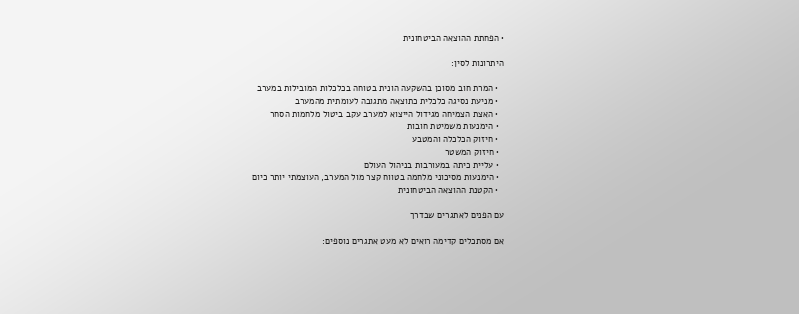• הפחתת ההוצאה הביטחונית

היתרונות לסין:

  • המרת חוב מסוכן בהשקעה הונית בטוחה בכלכלות המובילות במערב
  • מניעת נסיגה כלכלית כתוצאה מתגובה לעומתית מהמערב
  • האצת הצמיחה מגידול הייצוא למערב עקב ביטול מלחמות הסחר
  • הימנעות משמיטת חובות
  • חיזוק הכלכלה והמטבע
  • חיזוק המשטר
  • עליית כיתה במעורבות בניהול העולם
  • הימנעות מסיכוני מלחמה בטווח קצר מול המערב, העוצמתי יותר כיום
  • הקטנת ההוצאה הביטחונית

עם הפנים לאתגרים שבדרך

אם מסתכלים קדימה רואים לא מעט אתגרים נוספים: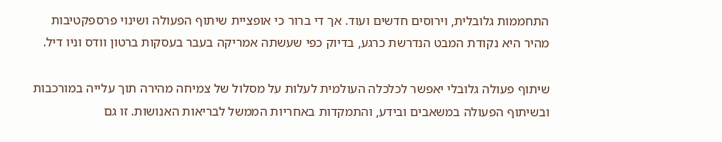התחממות גלובלית, וירוסים חדשים ועוד. אך די ברור כי אופציית שיתוף הפעולה ושינוי פרספקטיבות מהיר היא נקודת המבט הנדרשת כרגע, בדיוק כפי שעשתה אמריקה בעבר בעסקות ברטון וודס וניו דיל.

שיתוף פעולה גלובלי יאפשר לכלכלה העולמית לעלות על מסלול של צמיחה מהירה תוך עלייה במורכבות ובשיתוף הפעולה במשאבים ובידע, והתמקדות באחריות הממשל לבריאות האנושות. זו גם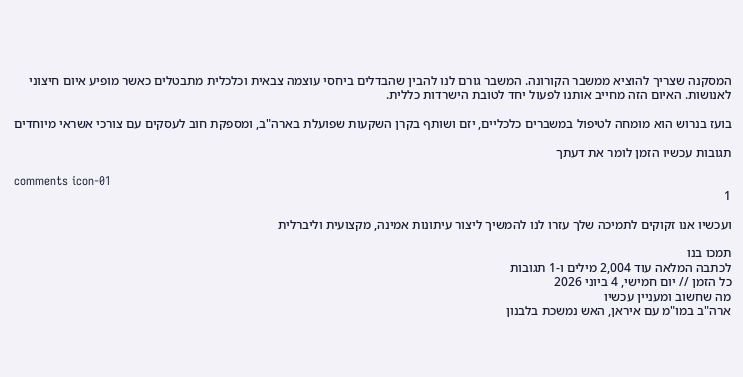המסקנה שצריך להוציא ממשבר הקורונה. המשבר גורם לנו להבין שהבדלים ביחסי עוצמה צבאית וכלכלית מתבטלים כאשר מופיע איום חיצוני לאנושות. האיום הזה מחייב אותנו לפעול יחד לטובת הישרדות כללית.

בועז בנרוש הוא מומחה לטיפול במשברים כלכליים, יזם ושותף בקרן השקעות שפועלת בארה"ב, ומספקת חוב לעסקים עם צורכי אשראי מיוחדים

תגובות עכשיו הזמן לומר את דעתך

comments icon-01
1

ועכשיו אנו זקוקים לתמיכה שלך עזרו לנו להמשיך ליצור עיתונות אמינה, מקצועית וליברלית

תמכו בנו
לכתבה המלאה עוד 2,004 מילים ו-1 תגובות
כל הזמן // יום חמישי, 4 ביוני 2026
מה שחשוב ומעניין עכשיו
ארה"ב במו"מ עם איראן, האש נמשכת בלבנון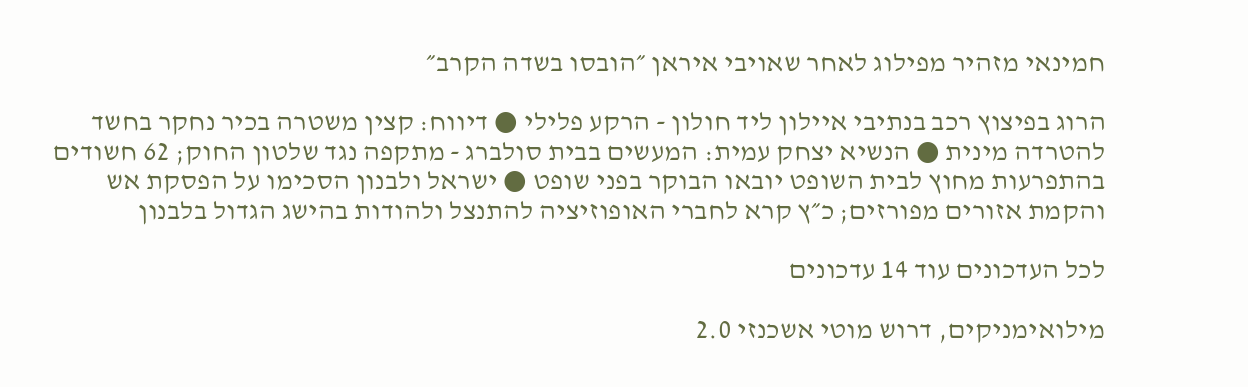חמינאי מזהיר מפילוג לאחר שאויבי איראן ״הובסו בשדה הקרב״

הרוג בפיצוץ רכב בנתיבי איילון ליד חולון - הרקע פלילי ● דיווח: קצין משטרה בכיר נחקר בחשד להטרדה מינית ● הנשיא יצחק עמית: המעשים בבית סולברג - מתקפה נגד שלטון החוק; 62 חשודים בהתפרעות מחוץ לבית השופט יובאו הבוקר בפני שופט ● ישראל ולבנון הסכימו על הפסקת אש והקמת אזורים מפורזים; כ״ץ קרא לחברי האופוזיציה להתנצל ולהודות בהישג הגדול בלבנון

לכל העדכונים עוד 14 עדכונים

מילואימניקים, דרוש מוטי אשכנזי 2.0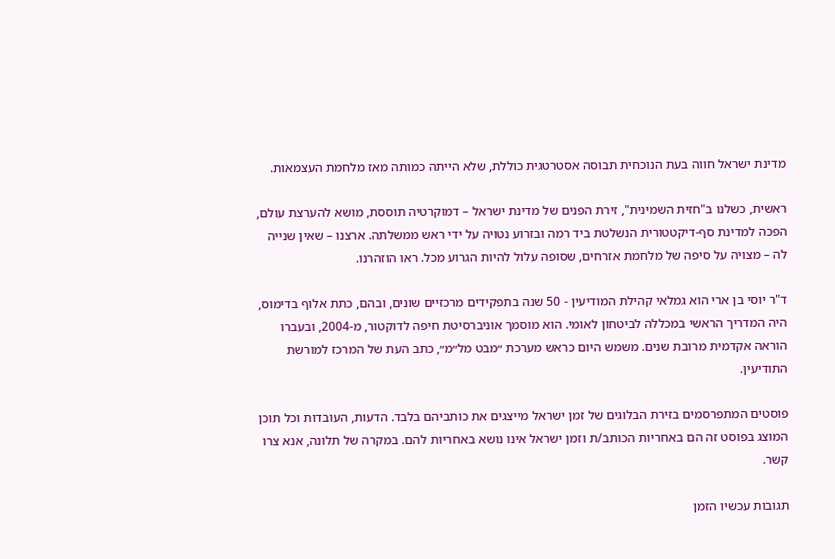מדינת ישראל חווה בעת הנוכחית תבוסה אסטרטגית כוללת, שלא הייתה כמותה מאז מלחמת העצמאות.

ראשית, כשלנו ב"חזית השמינית", זירת הפנים של מדינת ישראל – דמוקרטיה תוססת, מושא להערצת עולם, הפכה למדינת סף-דיקטטורית הנשלטת ביד רמה ובזרוע נטויה על ידי ראש ממשלתה. ארצנו – שאין שנייה לה – מצויה על סיפה של מלחמת אזרחים, שסופה עלול להיות הגרוע מכל. ראו הוזהרנו.

ד"ר יוסי בן ארי הוא גמלאי קהילת המודיעין - 50 שנה בתפקידים מרכזיים שונים, ובהם, כתת אלוף בדימוס, היה המדריך הראשי במכללה לביטחון לאומי. הוא מוסמך אוניברסיטת חיפה לדוקטור, מ-2004, ובעברו הוראה אקדמית מרובת שנים. משמש היום כראש מערכת ״מבט מל״מ״, כתב העת של המרכז למורשת התודיעין.

פוסטים המתפרסמים בזירת הבלוגים של זמן ישראל מייצגים את כותביהם בלבד. הדעות, העובדות וכל תוכן המוצג בפוסט זה הם באחריות הכותב/ת וזמן ישראל אינו נושא באחריות להם. במקרה של תלונה, אנא צרו קשר.

תגובות עכשיו הזמן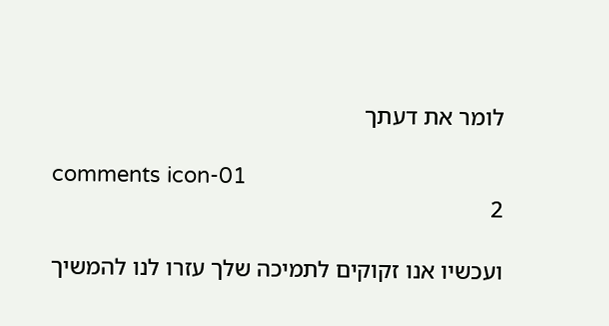לומר את דעתך

comments icon-01
2

ועכשיו אנו זקוקים לתמיכה שלך עזרו לנו להמשיך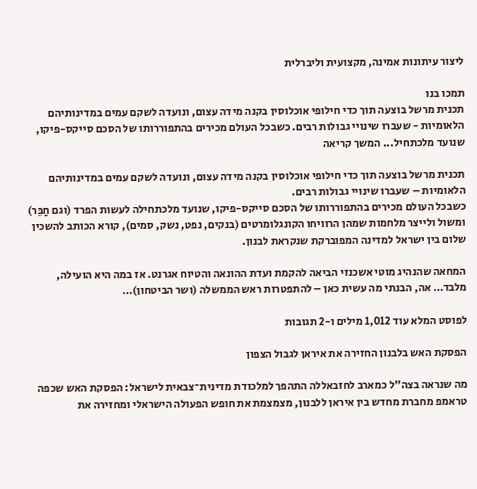ליצור עיתונות אמינה, מקצועית וליברלית

תמכו בנו
תכנית מרשל בוצעה תוך כדי חילופי אוכלוסין בקנה מידה עצום, ונועדה לשקם עמים במדינותיהם הלאומיות - שעברו שינויי גבולות רבים. כשבכל העולם מכירים בהתפוררותו של הסכם סייקס-פיקו, שנועד מלכתחיל... המשך קריאה

תכנית מרשל בוצעה תוך כדי חילופי אוכלוסין בקנה מידה עצום, ונועדה לשקם עמים במדינותיהם הלאומיות – שעברו שינויי גבולות רבים.
כשבכל העולם מכירים בהתפוררותו של הסכם סייקס-פיקו, שנועד מלכתחילה לעשות הפרד (וגם חַבֵּר) ומשול ולייצר מלחמות שמהן הרוויחו הקונגלומרטים (בנקים, נפט, נשק, סמים), קורא הכותב להשכין שלום בין ישראל למדינה המפוברקת שנקראת לבנון.

המחאה שהנהיג מוטי אשכנזי הביאה להקמת ועדת ההונאה והטיוח אגרנט. אז במה היא הועילה, מלבד… אה, הבנתי מה עשית כאן – להתפטרות ראש הממשלה (ושר הביטחון)…

לפוסט המלא עוד 1,012 מילים ו-2 תגובות

הפסקת האש בלבנון החזירה את איראן לגבול הצפון

מה שנראה בצה"ל כמארב לחזבאללה התהפך למלכודת מדינית־צבאית לישראל: הפסקת האש שכפה טראמפ מחברת מחדש בין איראן ללבנון, מצמצמת את חופש הפעולה הישראלי ומחזירה את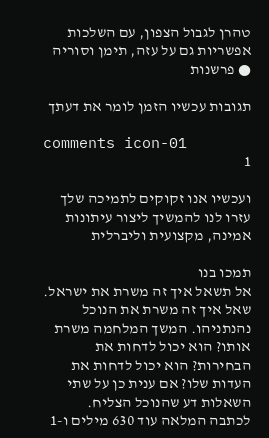טהרן לגבול הצפון, עם השלכות אפשריות גם על עזה, תימן וסוריה ● פרשנות

תגובות עכשיו הזמן לומר את דעתך

comments icon-01
1

ועכשיו אנו זקוקים לתמיכה שלך עזרו לנו להמשיך ליצור עיתונות אמינה, מקצועית וליברלית

תמכו בנו
אל תשאל איך זה משרת את ישראל. שאל איך זה משרת את הנוכל נהנתניהו. המשך המלחמה משרת אותו? הוא יכול לדחות את הבחירות? הוא יכול לדחות את העדות שלו? אם ענית כן על שתי השאלות דע שהנוכל הצליח.
לכתבה המלאה עוד 630 מילים ו-1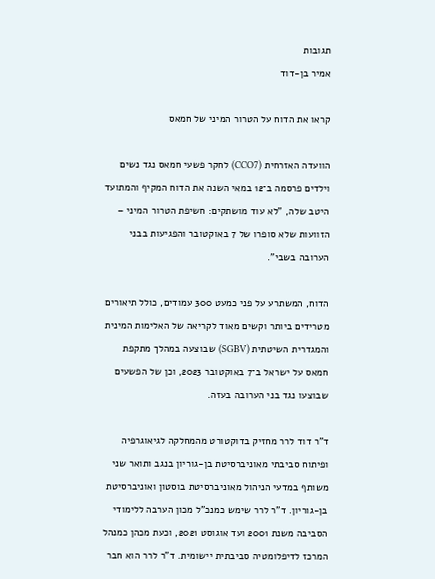תגובות
אמיר בן-דוד

קראו את הדוח על הטרור המיני של חמאס

הוועדה האזרחית (CCO7) לחקר פשעי חמאס נגד נשים וילדים פרסמה ב־12 במאי השנה את הדוח המקיף והמתועד היטב שלה, "לא עוד מושתקים: חשיפת הטרור המיני – הזוועות שלא סופרו של 7 באוקטובר והפגיעות בבני הערובה בשבי".

הדוח, המשתרע על פני כמעט 300 עמודים, כולל תיאורים מטרידים ביותר וקשים מאוד לקריאה של האלימות המינית והמגדרית השיטתית (SGBV) שבוצעה במהלך מתקפת חמאס על ישראל ב־7 באוקטובר 2023, וכן של הפשעים שבוצעו נגד בני הערובה בעזה.

ד"ר דוד לרר מחזיק בדוקטורט מהמחלקה לגיאוגרפיה ופיתוח סביבתי מאוניברסיטת בן-גוריון בנגב ותואר שני משותף במדעי הניהול מאוניברסיטת בוסטון ואוניברסיטת בן-גוריון. ד"ר לרר שימש כמנכ"ל מכון הערבה ללימודי הסביבה משנת 2001 ועד אוגוסט 2021, וכעת מכהן כמנהל המרכז לדיפלומטיה סביבתית יישומית. ד"ר לרר הוא חבר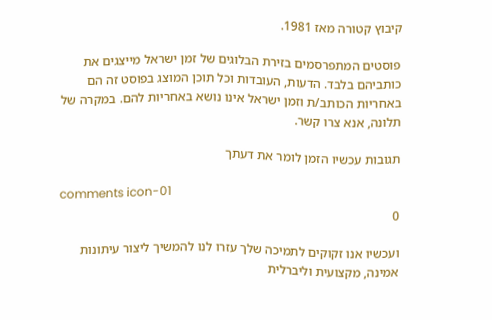קיבוץ קטורה מאז 1981.

פוסטים המתפרסמים בזירת הבלוגים של זמן ישראל מייצגים את כותביהם בלבד. הדעות, העובדות וכל תוכן המוצג בפוסט זה הם באחריות הכותב/ת וזמן ישראל אינו נושא באחריות להם. במקרה של תלונה, אנא צרו קשר.

תגובות עכשיו הזמן לומר את דעתך

comments icon-01
0

ועכשיו אנו זקוקים לתמיכה שלך עזרו לנו להמשיך ליצור עיתונות אמינה, מקצועית וליברלית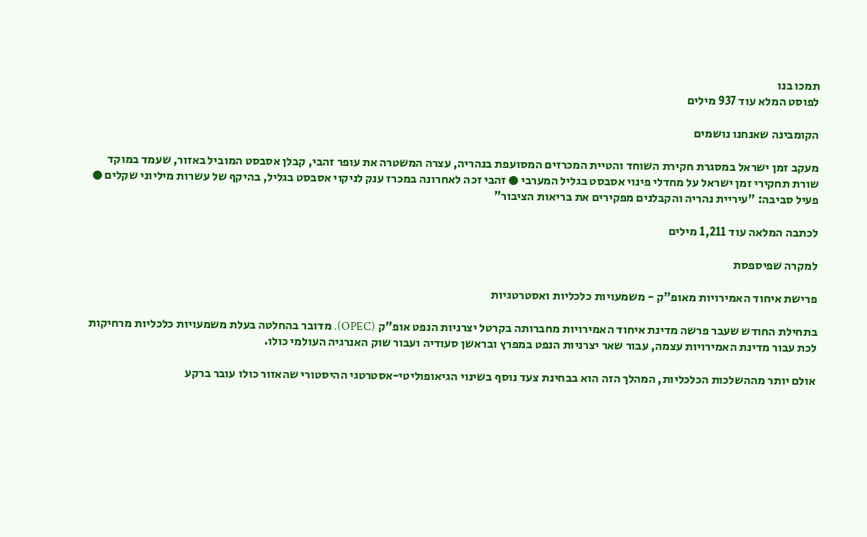תמכו בנו
לפוסט המלא עוד 937 מילים

הקומבינה שאנחנו נושמים

מעקב זמן ישראל במסגרת חקירת השוחד והטיית המכרזים המסועפת בנהריה, עצרה המשטרה את עופר זהבי, קבלן אסבסט המוביל באזור, שעמד במוקד שורת תחקירי זמן ישראל על מחדלי פינוי אסבסט בגליל המערבי ● זהבי זכה לאחרונה במכרז ענק לניקוי אסבסט בגליל, בהיקף של עשרות מיליוני שקלים ● פעיל סביבה: "עיריית נהריה והקבלנים מפקירים את בריאות הציבור"

לכתבה המלאה עוד 1,211 מילים

למקרה שפיספסת

פרישת איחוד האמירויות מאופ"ק - משמעויות כלכליות ואסטרטגיות

בתחילת החודש שעבר פרשה מדינת איחוד האמירויות מחברותה בקרטל יצרניות הנפט אופ"ק (OPEC). מדובר בהחלטה בעלת משמעויות כלכליות מרחיקות לכת עבור מדינת האמירויות עצמה, עבור שאר יצרניות הנפט במפרץ ובראשן סעודיה ועבור שוק האנרגיה העולמי כולו.

אולם יותר מההשלכות הכלכליות, המהלך הזה הוא בבחינת צעד נוסף בשינוי הגיאופוליטי-אסטרטגי ההיסטורי שהאזור כולו עובר ברקע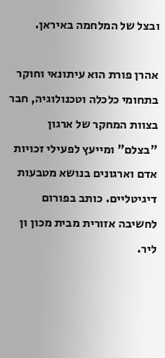ובצל של המלחמה באיראן.

אהרן פורת הוא עיתונאי וחוקר בתחומי כלכלה וטכנולוגיה, חבר בצוות המחקר של ארגון "בצלם" ומייעץ לפעילי זכויות אדם וארגונים בנושא מטבעות דיגיטליים. כותב בפורום לחשיבה אזורית מבית מכון ון ליר.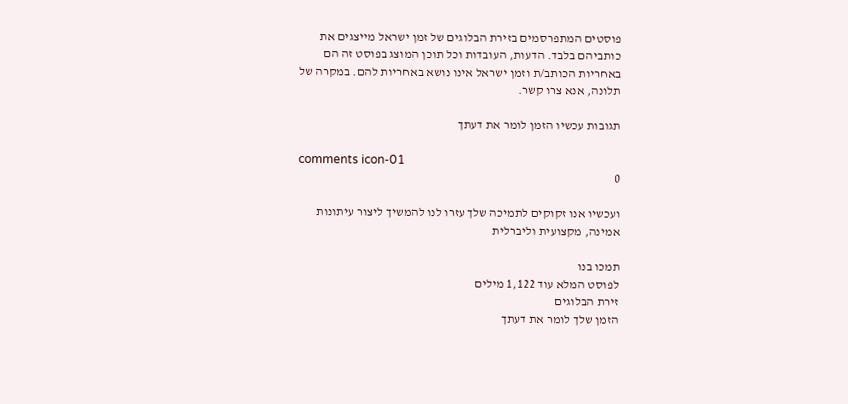פוסטים המתפרסמים בזירת הבלוגים של זמן ישראל מייצגים את כותביהם בלבד. הדעות, העובדות וכל תוכן המוצג בפוסט זה הם באחריות הכותב/ת וזמן ישראל אינו נושא באחריות להם. במקרה של תלונה, אנא צרו קשר.

תגובות עכשיו הזמן לומר את דעתך

comments icon-01
0

ועכשיו אנו זקוקים לתמיכה שלך עזרו לנו להמשיך ליצור עיתונות אמינה, מקצועית וליברלית

תמכו בנו
לפוסט המלא עוד 1,122 מילים
זירת הבלוגים
הזמן שלך לומר את דעתך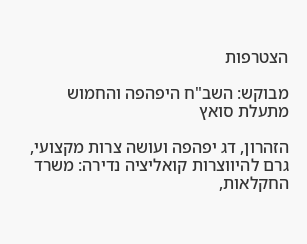הצטרפות

מבוקש: השב"ח היפהפה והחמוש מתעלת סואץ

הזהרון, דג יפהפה ועושה צרות מקצועי, גרם להיווצרות קואליציה נדירה: משרד החקלאות,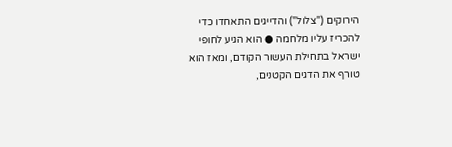הירוקים ("צלול") והדייגים התאחדו כדי להכריז עליו מלחמה ● הוא הגיע לחופי ישראל בתחילת העשור הקודם, ומאז הוא טורף את הדגים הקטנים,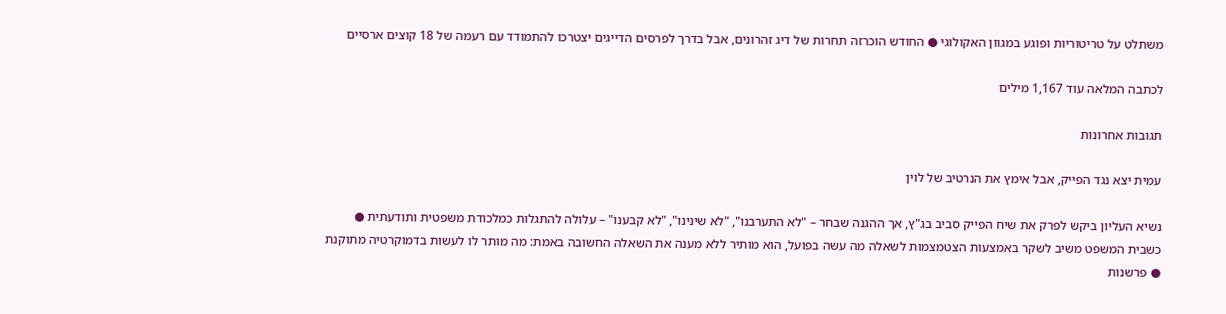משתלט על טריטוריות ופוגע במגוון האקולוגי ● החודש הוכרזה תחרות של דיג זהרונים, אבל בדרך לפרסים הדייגים יצטרכו להתמודד עם רעמה של 18 קוצים ארסיים

לכתבה המלאה עוד 1,167 מילים

תגובות אחרונות

עמית יצא נגד הפייק, אבל אימץ את הנרטיב של לוין

נשיא העליון ביקש לפרק את שיח הפייק סביב בג"ץ, אך ההגנה שבחר – "לא התערבנו", "לא שינינו", "לא קבענו" – עלולה להתגלות כמלכודת משפטית ותודעתית ● כשבית המשפט משיב לשקר באמצעות הצטמצמות לשאלה מה עשה בפועל, הוא מותיר ללא מענה את השאלה החשובה באמת: מה מותר לו לעשות בדמוקרטיה מתוקנת ● פרשנות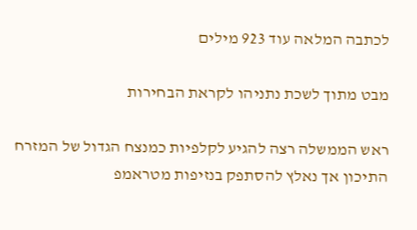לכתבה המלאה עוד 923 מילים

מבט מתוך לשכת נתניהו לקראת הבחירות

ראש הממשלה רצה להגיע לקלפיות כמנצח הגדול של המזרח התיכון אך נאלץ להסתפק בנזיפות מטראמפ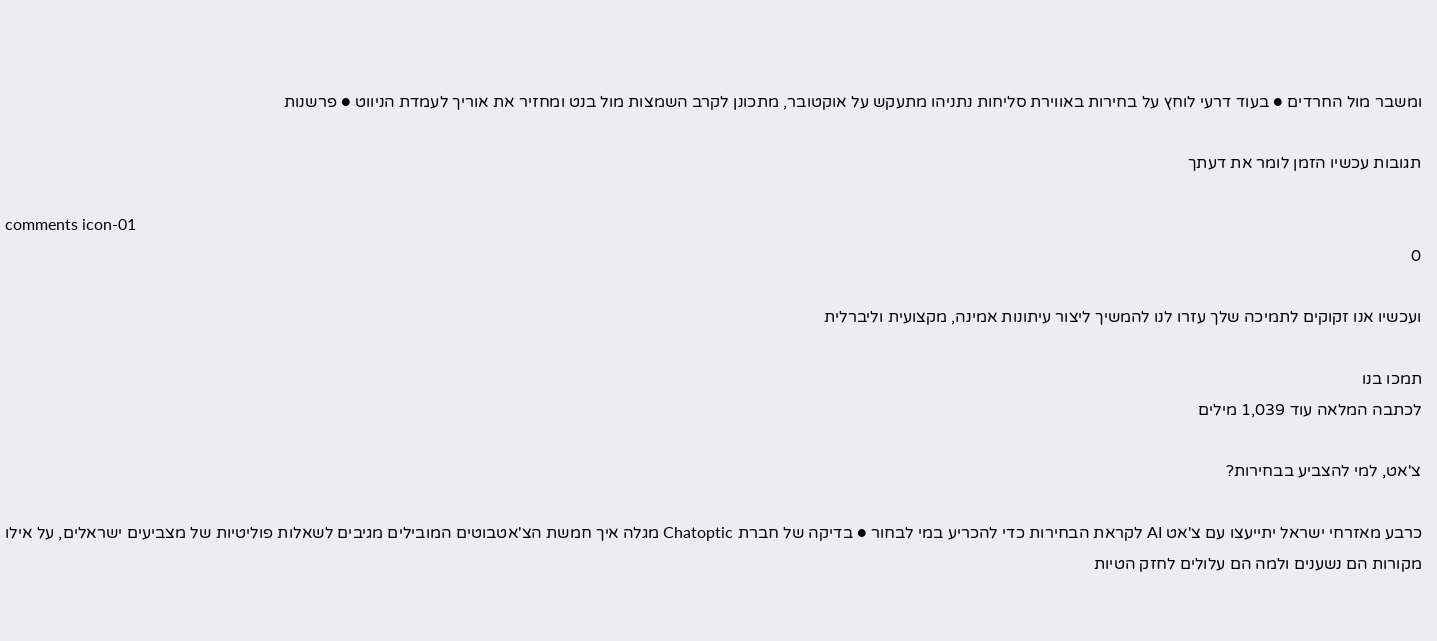ומשבר מול החרדים ● בעוד דרעי לוחץ על בחירות באווירת סליחות נתניהו מתעקש על אוקטובר, מתכונן לקרב השמצות מול בנט ומחזיר את אוריך לעמדת הניווט ● פרשנות

תגובות עכשיו הזמן לומר את דעתך

comments icon-01
0

ועכשיו אנו זקוקים לתמיכה שלך עזרו לנו להמשיך ליצור עיתונות אמינה, מקצועית וליברלית

תמכו בנו
לכתבה המלאה עוד 1,039 מילים

צ'אט, למי להצביע בבחירות?

כרבע מאזרחי ישראל יתייעצו עם צ'אט AI לקראת הבחירות כדי להכריע במי לבחור ● בדיקה של חברת Chatoptic מגלה איך חמשת הצ'אטבוטים המובילים מגיבים לשאלות פוליטיות של מצביעים ישראלים, על אילו מקורות הם נשענים ולמה הם עלולים לחזק הטיות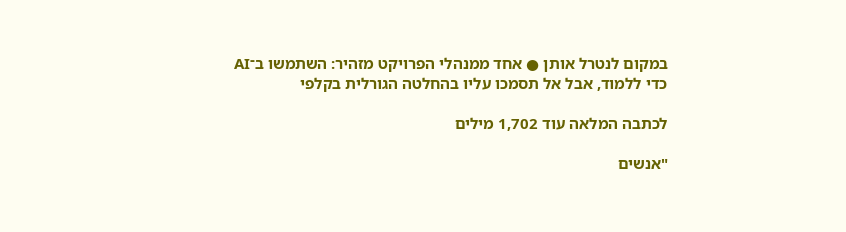במקום לנטרל אותן ● אחד ממנהלי הפרויקט מזהיר: השתמשו ב־AI כדי ללמוד, אבל אל תסמכו עליו בהחלטה הגורלית בקלפי

לכתבה המלאה עוד 1,702 מילים

"אנשים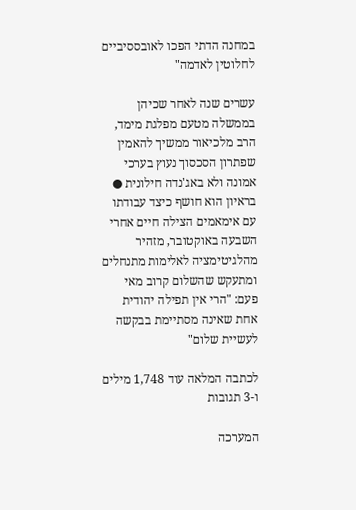במחנה הדתי הפכו לאובססיביים לחלוטין לאדמה"

עשרים שנה לאחר שכיהן בממשלה מטעם מפלגת מימד, הרב מלכיאור ממשיך להאמין שפתרון הסכסוך נעוץ בערכי אמונה ולא באג'נדה חילונית ● בראיון הוא חושף כיצד עבודתו עם אימאמים הצילה חיים אחרי השבעה באוקטובר, מזהיר מהלגיטימציה לאלימות מתנחלים ומתעקש שהשלום קרוב מאי פעם: "הרי אין תפילה יהודית אחת שאינה מסתיימת בבקשה לעשיית שלום"

לכתבה המלאה עוד 1,748 מילים ו-3 תגובות

המערכה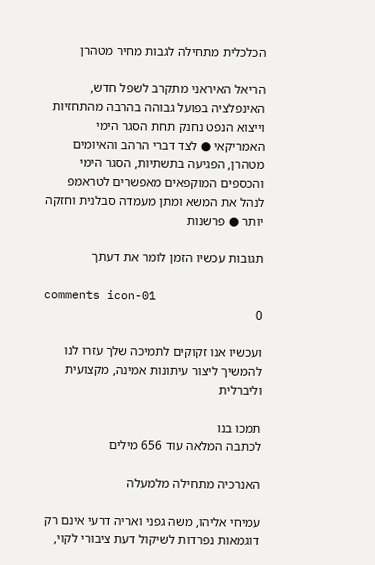הכלכלית מתחילה לגבות מחיר מטהרן

הריאל האיראני מתקרב לשפל חדש, האינפלציה בפועל גבוהה בהרבה מהתחזיות וייצוא הנפט נחנק תחת הסגר הימי האמריקאי ● לצד דברי הרהב והאיומים מטהרן, הפגיעה בתשתיות, הסגר הימי והכספים המוקפאים מאפשרים לטראמפ לנהל את המשא ומתן מעמדה סבלנית וחזקה יותר ● פרשנות

תגובות עכשיו הזמן לומר את דעתך

comments icon-01
0

ועכשיו אנו זקוקים לתמיכה שלך עזרו לנו להמשיך ליצור עיתונות אמינה, מקצועית וליברלית

תמכו בנו
לכתבה המלאה עוד 656 מילים

האנרכיה מתחילה מלמעלה

עמיחי אליהו, משה גפני ואריה דרעי אינם רק דוגמאות נפרדות לשיקול דעת ציבורי לקוי,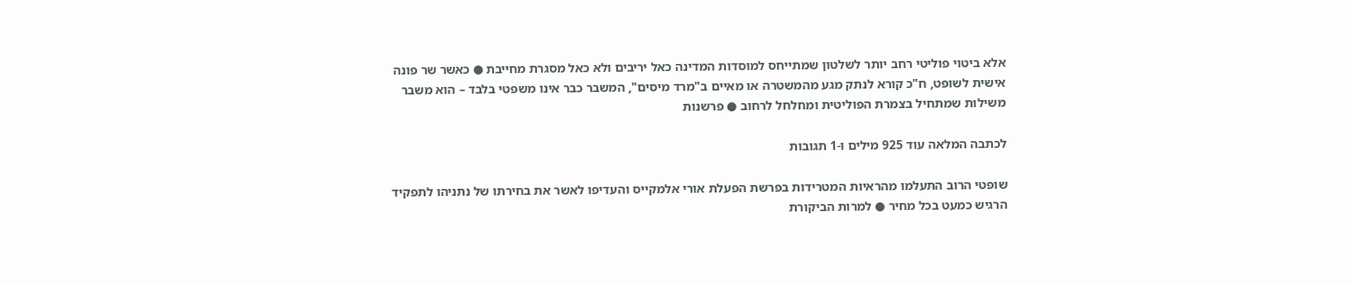אלא ביטוי פוליטי רחב יותר לשלטון שמתייחס למוסדות המדינה כאל יריבים ולא כאל מסגרת מחייבת ● כאשר שר פונה אישית לשופט, ח"כ קורא לנתק מגע מהמשטרה או מאיים ב"מרד מיסים", המשבר כבר אינו משפטי בלבד – הוא משבר משילות שמתחיל בצמרת הפוליטית ומחלחל לרחוב ● פרשנות

לכתבה המלאה עוד 925 מילים ו-1 תגובות

שופטי הרוב התעלמו מהראיות המטרידות בפרשת הפעלת אורי אלמקייס והעדיפו לאשר את בחירתו של נתניהו לתפקיד הרגיש כמעט בכל מחיר ● למרות הביקורת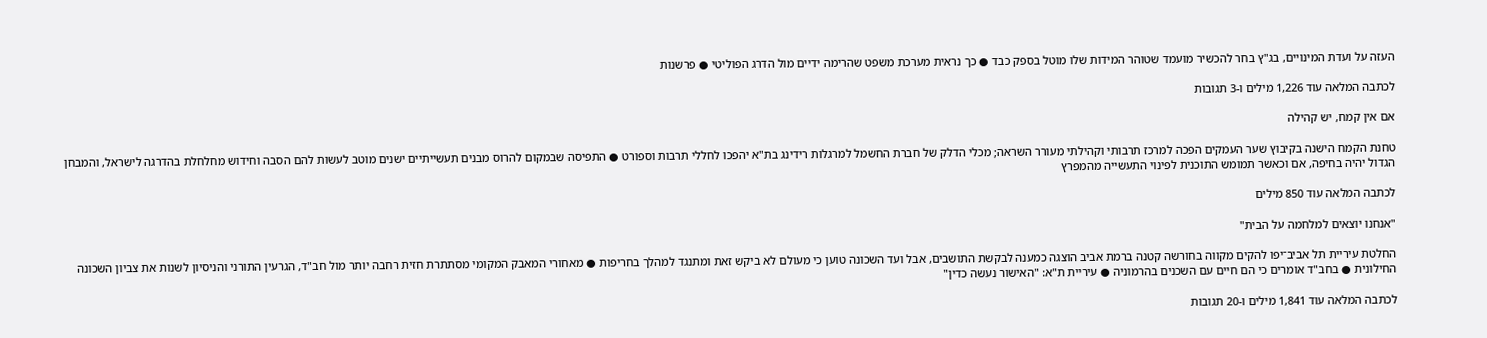העזה על ועדת המינויים, בג"ץ בחר להכשיר מועמד שטוהר המידות שלו מוטל בספק כבד ● כך נראית מערכת משפט שהרימה ידיים מול הדרג הפוליטי ● פרשנות

לכתבה המלאה עוד 1,226 מילים ו-3 תגובות

אם אין קמח, יש קהילה

טחנת הקמח הישנה בקיבוץ שער העמקים הפכה למרכז תרבותי וקהילתי מעורר השראה; מכלי הדלק של חברת החשמל למרגלות רידינג בת"א יהפכו לחללי תרבות וספורט ● התפיסה שבמקום להרוס מבנים תעשייתיים ישנים מוטב לעשות להם הסבה וחידוש מחלחלת בהדרגה לישראל, והמבחן הגדול יהיה בחיפה, אם וכאשר תמומש התוכנית לפינוי התעשייה מהמפרץ

לכתבה המלאה עוד 850 מילים

"אנחנו יוצאים למלחמה על הבית"

החלטת עיריית תל אביב־יפו להקים מקווה בחורשה קטנה ברמת אביב הוצגה כמענה לבקשת התושבים, אבל ועד השכונה טוען כי מעולם לא ביקש זאת ומתנגד למהלך בחריפות ● מאחורי המאבק המקומי מסתתרת חזית רחבה יותר מול חב"ד, הגרעין התורני והניסיון לשנות את צביון השכונה החילונית ● בחב"ד אומרים כי הם חיים עם השכנים בהרמוניה ● עיריית ת"א: "האישור נעשה כדין"

לכתבה המלאה עוד 1,841 מילים ו-20 תגובות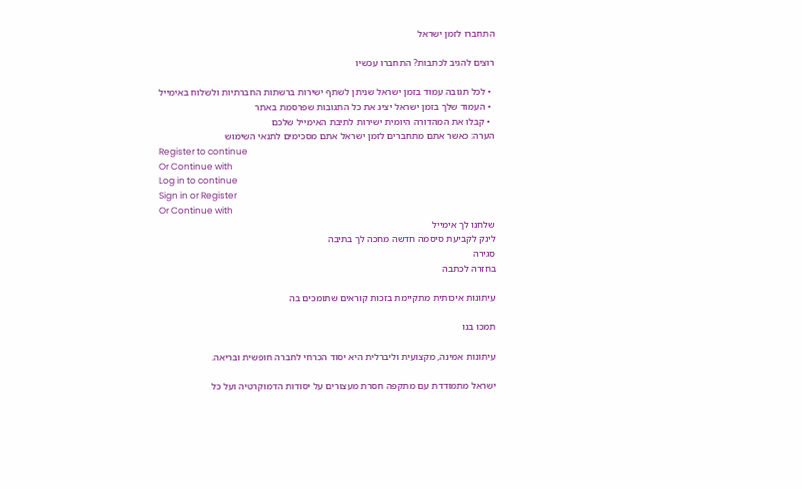התחברו לזמן ישראל

רוצים להגיב לכתבות? התחברו עכשיו

  • לכל תגובה עמוד בזמן ישראל שניתן לשתף ישירות ברשתות החברתיות ולשלוח באימייל
  • העמוד שלך בזמן ישראל יציג את כל התגובות שפרסמת באתר
  • קבלו את המהדורה היומית ישירות לתיבת האימייל שלכם
הערה: כאשר אתם מתחברים לזמן ישראל אתם מסכימים לתנאי השימוש
Register to continue
Or Continue with
Log in to continue
Sign in or Register
Or Continue with
שלחנו לך אימייל
לינק לקביעת סיסמה חדשה מחכה לך בתיבה
סגירה
בחזרה לכתבה

עיתונות איכותית מתקיימת בזכות קוראים שתומכים בה

תמכו בנו

עיתונות אמינה, מקצועית וליברלית היא יסוד הכרחי לחברה חופשית ובריאה.

ישראל מתמודדת עם מתקפה חסרת מעצורים על יסודות הדמוקרטיה ועל כל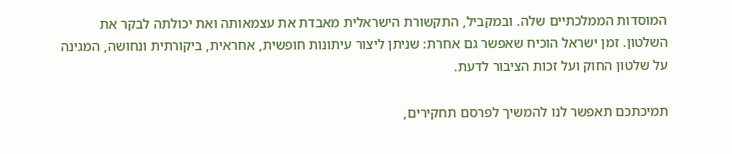המוסדות הממלכתיים שלה. ובמקביל, התקשורת הישראלית מאבדת את עצמאותה ואת יכולתה לבקר את השלטון. זמן ישראל הוכיח שאפשר גם אחרת: שניתן ליצור עיתונות חופשית, אחראית, ביקורתית ונחושה, המגינה על שלטון החוק ועל זכות הציבור לדעת.

תמיכתכם תאפשר לנו להמשיך לפרסם תחקירים,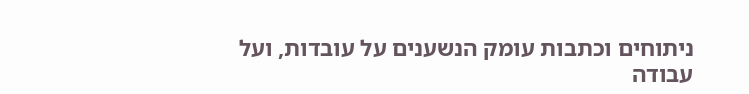ניתוחים וכתבות עומק הנשענים על עובדות, ועל עבודה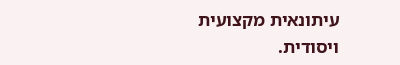עיתונאית מקצועית ויסודית.